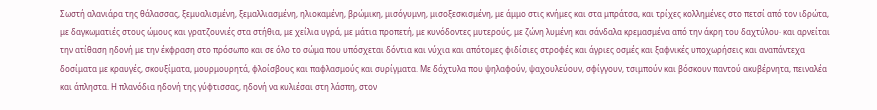Σωστή αλανιάρα της θάλασσας, ξεμυαλισμένη, ξεμαλλιασμένη, ηλιοκαμένη, βρώμικη, μισόγυμνη, μισοξεσκισμένη, με άμμο στις κνήμες και στα μπράτσα, και τρίχες κολλημένες στο πετσί από τον ιδρώτα, με δαγκωματιές στους ώμους και γρατζουνιές στα στήθια, με χείλια υγρά, με μάτια προπετή, με κυνόδοντες μυτερούς, με ζώνη λυμένη και σάνδαλα κρεμασμένα από την άκρη του δαχτύλου· και αρνείται την ατίθαση ηδονή με την έκφραση στο πρόσωπο και σε όλο το σώμα που υπόσχεται δόντια και νύχια και απότομες φιδίσιες στροφές και άγριες οσμές και ξαφνικές υποχωρήσεις και αναπάντεχα δοσίματα με κραυγές, σκουξίματα, μουρμουρητά, φλοίσβους και παφλασμούς και συρίγματα. Με δάχτυλα που ψηλαφούν, ψαχουλεύουν, σφίγγουν, τσιμπούν και βόσκουν παντού ακυβέρνητα, πειναλέα και άπληστα. Η πλανόδια ηδονή της γύφτισσας, ηδονή να κυλιέσαι στη λάσπη, στον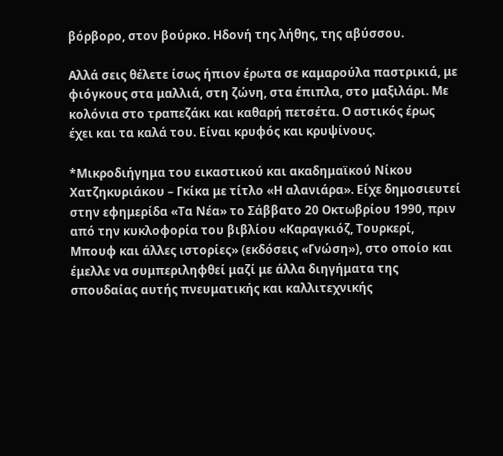βόρβορο, στον βούρκο. Ηδονή της λήθης, της αβύσσου.

Αλλά σεις θέλετε ίσως ήπιον έρωτα σε καμαρούλα παστρικιά, με φιόγκους στα μαλλιά, στη ζώνη, στα έπιπλα, στο μαξιλάρι. Με κολόνια στο τραπεζάκι και καθαρή πετσέτα. Ο αστικός έρως έχει και τα καλά του. Είναι κρυφός και κρυψίνους.

*Μικροδιήγημα του εικαστικού και ακαδημαϊκού Νίκου Χατζηκυριάκου – Γκίκα με τίτλο «Η αλανιάρα». Είχε δημοσιευτεί στην εφημερίδα «Τα Νέα» το Σάββατο 20 Οκτωβρίου 1990, πριν από την κυκλοφορία του βιβλίου «Καραγκιόζ, Τουρκερί, Μπουφ και άλλες ιστορίες» (εκδόσεις «Γνώση»), στο οποίο και έμελλε να συμπεριληφθεί μαζί με άλλα διηγήματα της σπουδαίας αυτής πνευματικής και καλλιτεχνικής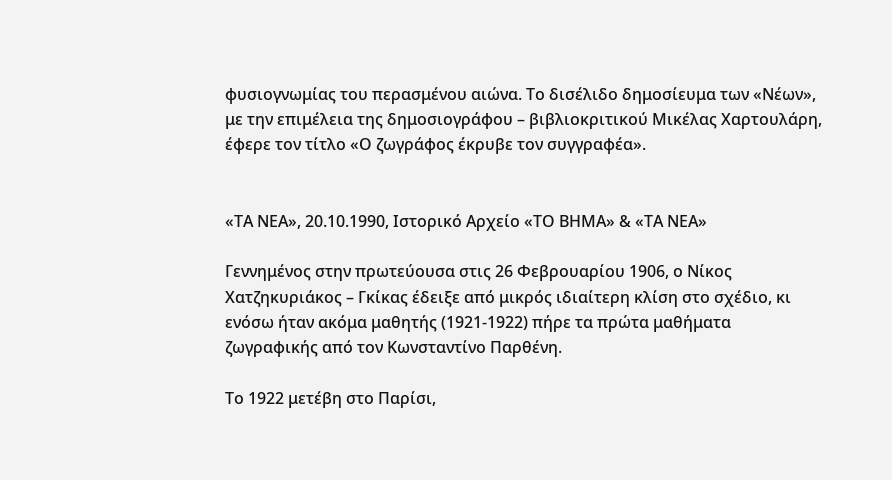φυσιογνωμίας του περασμένου αιώνα. Το δισέλιδο δημοσίευμα των «Νέων», με την επιμέλεια της δημοσιογράφου – βιβλιοκριτικού Μικέλας Χαρτουλάρη, έφερε τον τίτλο «Ο ζωγράφος έκρυβε τον συγγραφέα».


«ΤΑ ΝΕΑ», 20.10.1990, Ιστορικό Αρχείο «ΤΟ ΒΗΜΑ» & «ΤΑ ΝΕΑ»

Γεννημένος στην πρωτεύουσα στις 26 Φεβρουαρίου 1906, ο Νίκος Χατζηκυριάκος – Γκίκας έδειξε από μικρός ιδιαίτερη κλίση στο σχέδιο, κι ενόσω ήταν ακόμα μαθητής (1921-1922) πήρε τα πρώτα μαθήματα ζωγραφικής από τον Κωνσταντίνο Παρθένη.

Το 1922 μετέβη στο Παρίσι,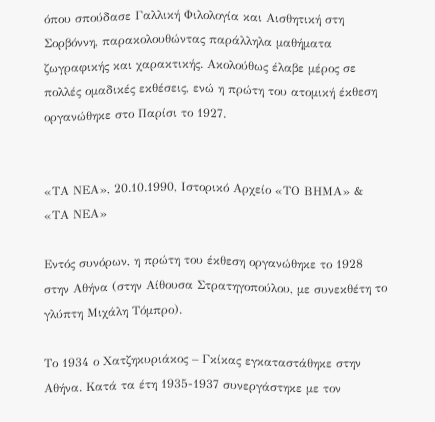όπου σπούδασε Γαλλική Φιλολογία και Αισθητική στη Σορβόννη, παρακολουθώντας παράλληλα μαθήματα ζωγραφικής και χαρακτικής. Ακολούθως έλαβε μέρος σε πολλές ομαδικές εκθέσεις, ενώ η πρώτη του ατομική έκθεση οργανώθηκε στο Παρίσι το 1927.


«ΤΑ ΝΕΑ», 20.10.1990, Ιστορικό Αρχείο «ΤΟ ΒΗΜΑ» & «ΤΑ ΝΕΑ»

Εντός συνόρων, η πρώτη του έκθεση οργανώθηκε το 1928 στην Αθήνα (στην Αίθουσα Στρατηγοπούλου, με συνεκθέτη το γλύπτη Μιχάλη Τόμπρο).

Το 1934 ο Χατζηκυριάκος – Γκίκας εγκαταστάθηκε στην Αθήνα. Κατά τα έτη 1935-1937 συνεργάστηκε με τον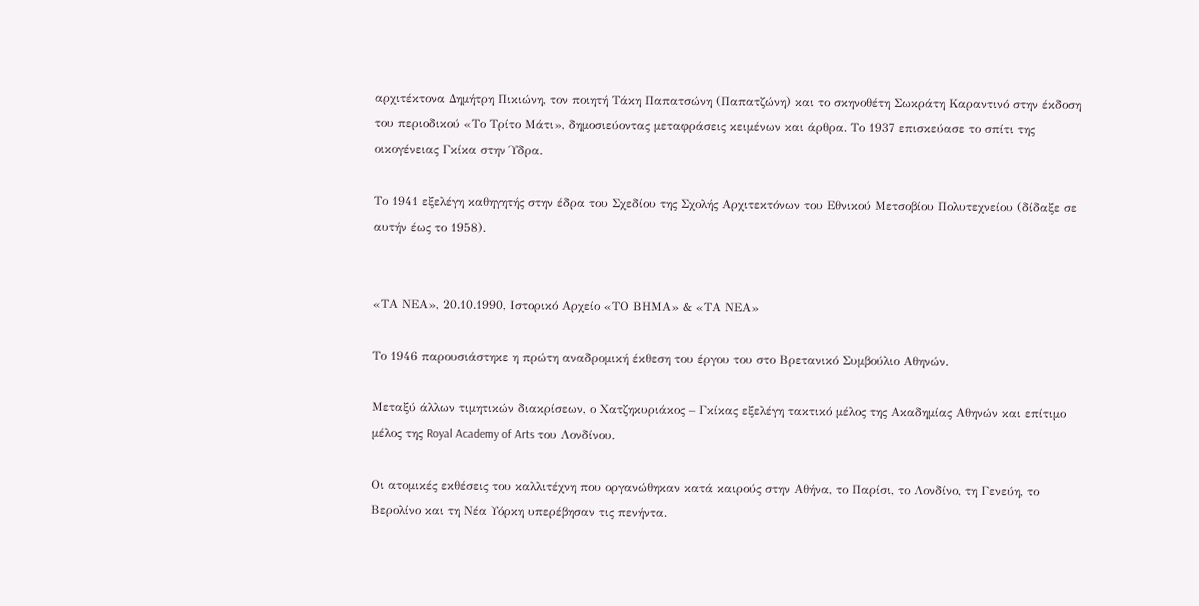αρχιτέκτονα Δημήτρη Πικιώνη, τον ποιητή Τάκη Παπατσώνη (Παπατζώνη) και το σκηνοθέτη Σωκράτη Καραντινό στην έκδοση του περιοδικού «Το Τρίτο Μάτι», δημοσιεύοντας μεταφράσεις κειμένων και άρθρα. Το 1937 επισκεύασε το σπίτι της οικογένειας Γκίκα στην Ύδρα.

Το 1941 εξελέγη καθηγητής στην έδρα του Σχεδίου της Σχολής Αρχιτεκτόνων του Εθνικού Μετσοβίου Πολυτεχνείου (δίδαξε σε αυτήν έως το 1958).


«ΤΑ ΝΕΑ», 20.10.1990, Ιστορικό Αρχείο «ΤΟ ΒΗΜΑ» & «ΤΑ ΝΕΑ»

Το 1946 παρουσιάστηκε η πρώτη αναδρομική έκθεση του έργου του στο Βρετανικό Συμβούλιο Αθηνών.

Μεταξύ άλλων τιμητικών διακρίσεων, ο Χατζηκυριάκος – Γκίκας εξελέγη τακτικό μέλος της Ακαδημίας Αθηνών και επίτιμο μέλος της Royal Academy of Arts του Λονδίνου.

Οι ατομικές εκθέσεις του καλλιτέχνη που οργανώθηκαν κατά καιρούς στην Αθήνα, το Παρίσι, το Λονδίνο, τη Γενεύη, το Βερολίνο και τη Νέα Υόρκη υπερέβησαν τις πενήντα.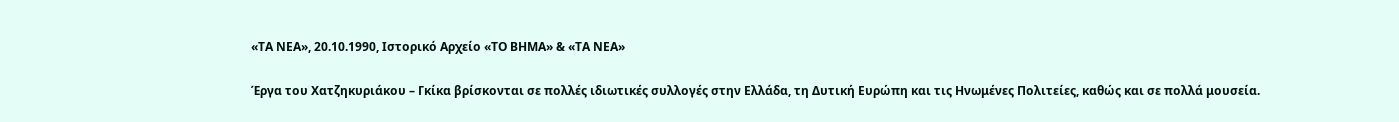«ΤΑ ΝΕΑ», 20.10.1990, Ιστορικό Αρχείο «ΤΟ ΒΗΜΑ» & «ΤΑ ΝΕΑ»

Έργα του Χατζηκυριάκου – Γκίκα βρίσκονται σε πολλές ιδιωτικές συλλογές στην Ελλάδα, τη Δυτική Ευρώπη και τις Ηνωμένες Πολιτείες, καθώς και σε πολλά μουσεία.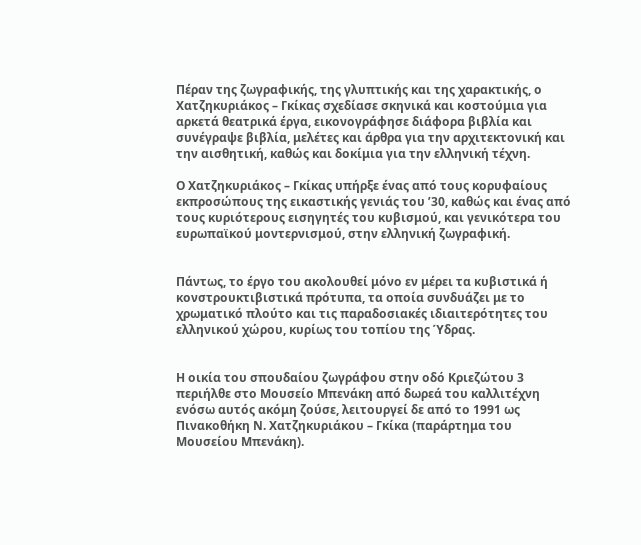Πέραν της ζωγραφικής, της γλυπτικής και της χαρακτικής, ο Χατζηκυριάκος – Γκίκας σχεδίασε σκηνικά και κοστούμια για αρκετά θεατρικά έργα, εικονογράφησε διάφορα βιβλία και συνέγραψε βιβλία, μελέτες και άρθρα για την αρχιτεκτονική και την αισθητική, καθώς και δοκίμια για την ελληνική τέχνη.

Ο Χατζηκυριάκος – Γκίκας υπήρξε ένας από τους κορυφαίους εκπροσώπους της εικαστικής γενιάς του ’30, καθώς και ένας από τους κυριότερους εισηγητές του κυβισμού, και γενικότερα του ευρωπαϊκού μοντερνισμού, στην ελληνική ζωγραφική.


Πάντως, το έργο του ακολουθεί μόνο εν μέρει τα κυβιστικά ή κονστρουκτιβιστικά πρότυπα, τα οποία συνδυάζει με το χρωματικό πλούτο και τις παραδοσιακές ιδιαιτερότητες του ελληνικού χώρου, κυρίως του τοπίου της Ύδρας.


Η οικία του σπουδαίου ζωγράφου στην οδό Κριεζώτου 3 περιήλθε στο Μουσείο Μπενάκη από δωρεά του καλλιτέχνη ενόσω αυτός ακόμη ζούσε, λειτουργεί δε από το 1991 ως Πινακοθήκη Ν. Χατζηκυριάκου – Γκίκα (παράρτημα του Μουσείου Μπενάκη).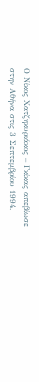Ο Νίκος Χατζηκυριάκος – Γκίκας απεβίωσε στην Αθήνα στις 3 Σεπτεμβρίου 1994.